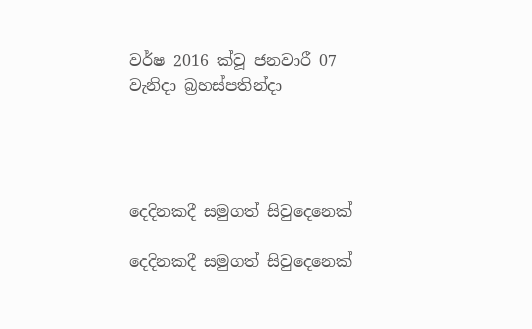වර්ෂ 2016 ක්වූ ජනවාරී 07 වැනිදා බ්‍රහස්පතින්දා




දෙදිනකදී සමුගත් සිවුදෙනෙක්

දෙදිනකදී සමුගත් සිවුදෙනෙක්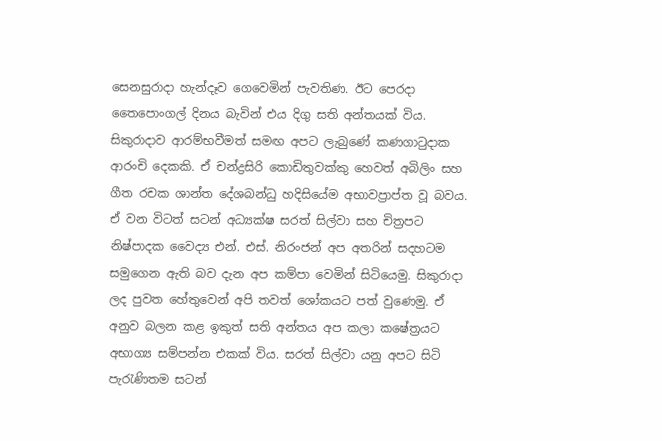සෙනසුරාදා හැන්දෑව ගෙවෙමින් පැවතිණ. ඊට පෙරදා තෛපොංගල් දිනය බැවින් එය දිගු සති අන්තයක් විය. සිකුරාදාව ආරම්භවීමත් සමඟ අපට ලැබුණේ කණගාටුදාක ආරංචි දෙකකි. ඒ චන්ද්‍රසිරි කොඩිතුවක්කු හෙවත් අබිලිං සහ ගීත රචක ශාන්ත දේශබන්ධු හදිසියේම අභාවප්‍රාප්ත වූ බවය. ඒ වන විටත් සටන් අධ්‍යක්ෂ සරත් සිල්වා සහ චිත්‍රපට නිෂ්පාදක වෛද්‍ය එන්. එස්. නිරංජන් අප අතරින් සදහටම සමුගෙන ඇති බව දැන අප කම්පා වෙමින් සිටියෙමු. සිකුරාදා ලද පුවත හේතුවෙන් අපි තවත් ශෝකයට පත් වුණෙමු. ඒ අනුව බලන කළ ඉකුත් සති අන්තය අප කලා කෂේත්‍රයට අභාග්‍ය සම්පන්න එකක් විය. සරත් සිල්වා යනු අපට සිටි පැරැණිතම සටන්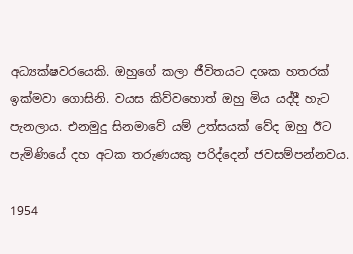අධ්‍යක්ෂවරයෙකි. ඔහුගේ කලා ජීවිතයට දශක හතරක් ඉක්මවා ගොසිනි. වයස කිව්වහොත් ඔහු මිය යද්දී හැට පැනලාය. එනමුදු සිනමාවේ යම් උත්සයක් වේද ඔහු ඊට පැමිණියේ දහ අටක තරුණයකු පරිද්දෙන් ජවසම්පන්නවය.

1954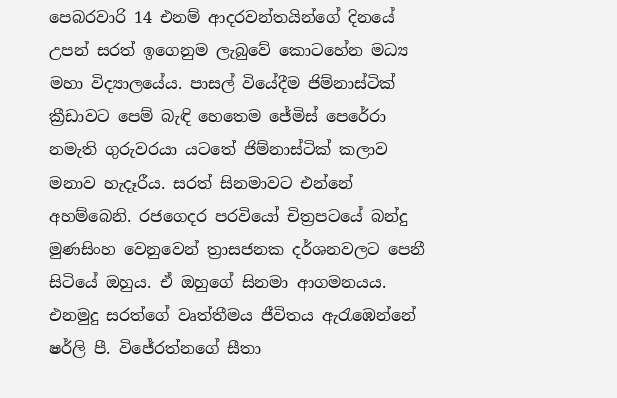පෙබරවාරි 14 එනම් ආදරවන්තයින්ගේ දිනයේ උපන් සරත් ඉගෙනුම ලැබුවේ කොටහේන මධ්‍ය මහා විද්‍යාලයේය. පාසල් වියේදීම ජිම්නාස්ටික් ක්‍රීඩාවට පෙම් බැඳි හෙතෙම ජේමිස් පෙරේරා නමැති ගුරුවරයා යටතේ ජිම්නාස්ටික් කලාව මනාව හැදෑරීය. සරත් සිනමාවට එන්නේ අහම්බෙනි. රජගෙදර පරවියෝ චිත්‍රපටයේ බන්දු මුණසිංහ වෙනුවෙන් ත්‍රාසජනක දර්ශනවලට පෙනී සිටියේ ඔහුය. ඒ ඔහුගේ සිනමා ආගමනයය. එනමුදු සරත්ගේ වෘත්තීමය ජීවිතය ඇරැඹෙන්නේ ෂර්ලි පී. විජේරත්නගේ සීතා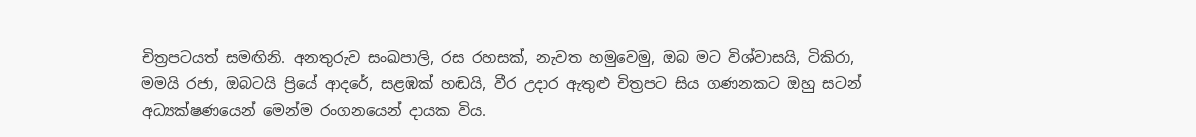චිත්‍රපටයත් සමඟිනි. අනතුරුව සංඛපාලි, රස රහසක්, නැවත හමුවෙමු, ඔබ මට විශ්වාසයි, ටිකිරා, මමයි රජා, ඔබටයි ප්‍රියේ ආදරේ, සළඹක් හඬයි, වීර උදාර ඇතුළු චිත්‍රපට සිය ගණනකට ඔහු සටන් අධ්‍යක්ෂණයෙන් මෙන්ම රංගනයෙන් දායක විය.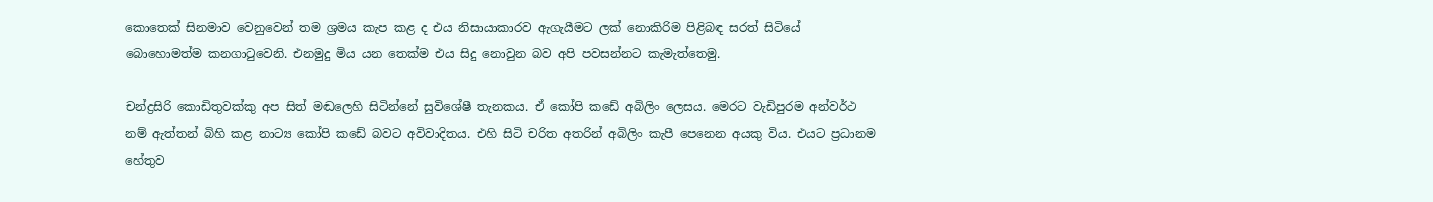කොතෙක් සිනමාව වෙනුවෙන් තම ශ්‍රමය කැප කළ ද එය නිසායාකාරව ඇගැයීමට ලක් නොකිරිම පිළිබඳ සරත් සිටියේ බොහොමත්ම කනගාටුවෙනි. එනමුදු මිය යන තෙක්ම එය සිදු නොවුන බව අපි පවසන්නට කැමැත්තෙමු.

චන්ද්‍රසිරි කොඩිතුවක්කු අප සිත් මඬලෙහි සිටින්නේ සුවිශේෂී තැනකය. ඒ කෝපි කඩේ අබිලිං ලෙසය. මෙරට වැඩිපුරම අන්වර්ථ නම් ඇත්තන් බිහි කළ නාට්‍ය කෝපි කඩේ බවට අවිවාදිතය. එහි සිටි චරිත අතරින් අබිලිං කැපී පෙනෙන අයකු විය. එයට ප්‍රධානම හේතුව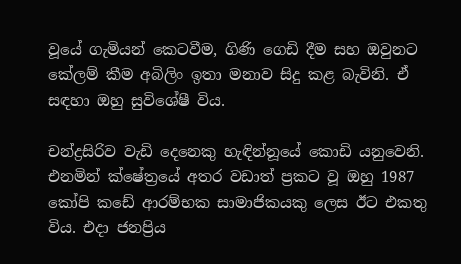වූයේ ගැමියන් කෙටවීම, ගිණි ගෙඩි දීම සහ ඔවුනට කේලම් කීම අබිලිං ඉතා මනාව සිදු කළ බැවිනි. ඒ සඳහා ඔහු සුවිශේෂී විය.

චන්ද්‍රසිරිව වැඩි දෙනෙකු හැඳින්නූයේ කොඩි යනුවෙනි. එනමින් ක්ෂේත්‍රයේ අතර වඩාත් ප්‍රකට වූ ඔහු 1987 කෝපි කඩේ ආරම්භක සාමාජිකයකු ලෙස ඊට එකතු විය. එදා ජනප්‍රිය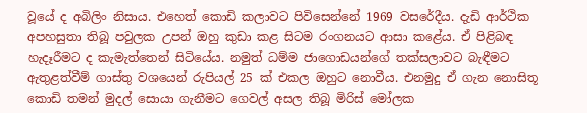වූයේ ද අබිලිං නිසාය. එහෙත් කොඩි කලාවට පිවිසෙන්නේ 1969 වසරේදීය. දැඩි ආර්ථික අපහසුතා තිබූ පවුලක උපන් ඔහු කුඩා කළ සිටම රංගනයට ආසා කළේය. ඒ පිළිබඳ හැදෑරීමට ද කැමැත්තෙන් සිටියේය. නමුත් ධම්ම ජාගොඩයන්ගේ තක්සලාවට බැඳීමට ඇතුළත්වීම් ගාස්තු වශයෙන් රුපියල් 25 ක් එකල ඔහුට නොවීය. එනමුදු ඒ ගැන නොසිතූ කොඩි තමන් මුදල් සොයා ගැනීමට ගෙවල් අසල තිබූ මිරිස් මෝලක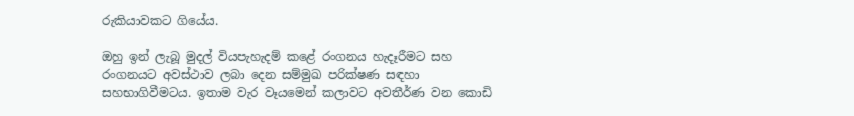රුකියාවකට ගියේය.

ඔහු ඉන් ලැබූ මුදල් වියපැහැදම් කළේ රංගනය හැදෑරීමට සහ රංගනයට අවස්ථාව ලබා දෙන සම්මුඛ පරික්ෂණ සඳහා සහභාගිවීමටය. ඉතාම වැර වෑයමෙන් කලාවට අවතීර්ණ වන කොඩි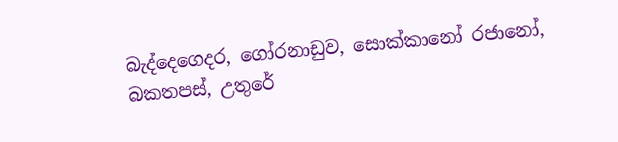බැද්දෙගෙදර, ගෝරනාඩුව, සොක්කානෝ රජානෝ, බකතපස්, උතුරේ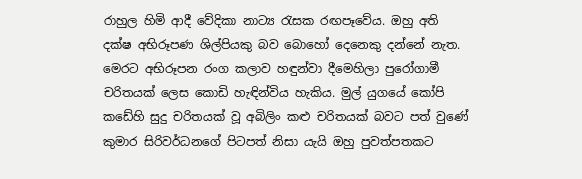රාහුල හිමි ආදී වේදිකා නාට්‍ය රැසක රඟපෑවේය. ඔහු අති දක්ෂ අභිරූපණ ශිල්පියකු බව බොහෝ දෙනෙකු දන්නේ නැත. මෙරට අභිරූපන රංග කලාව හඳුන්වා දීමෙහිලා පුරෝගාමී චරිතයක් ලෙස කොඩි හැඳින්විය හැකිය. මුල් යුගයේ කෝපි කඩේහි සුදු චරිතයක් වූ අබිලිං කළු චරිතයක් බවට පත් වුණේ කුමාර සිරිවර්ධනගේ පිටපත් නිසා යැයි ඔහු පුවත්පතකට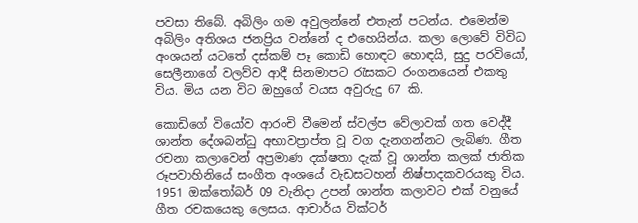පවසා තිබේ. අබිලිං ගම අවුලන්නේ එතැන් පටන්ය. එමෙන්ම අබිලිං අතිශය ජනප්‍රිය වන්නේ ද එහෙයින්ය. කලා ලොවේ විවිධ අංශයන් යටතේ දස්කම් පෑ කොඩි හොඳට හොඳයි, සුදු පරවියෝ, සෙලීනාගේ වලව්ව ආදී සිනමාපට රැසකට රංගනයෙන් එකතු විය. මිය යන විට ඔහුගේ වයස අවුරුදු 67 කි.

කොඩිගේ වියෝව ආරංචි වීමෙන් ස්වල්ප වේලාවක් ගත වෙද්දී ශාන්ත දේශබන්ධු අභාවප්‍රාප්ත වූ වග දැනගන්නට ලැබිණ. ගීත රචනා කලාවෙන් අප්‍රමාණ දක්ෂතා දැක් වූ ශාන්ත කලක් ජාතික රූපවාහිනියේ සංගීත අංශයේ වැඩසටහන් නිෂ්පාදකවරයකු විය. 1951 ඔක්තෝබර් 09 වැනිදා උපන් ශාන්ත කලාවට එක් වනුයේ ගීත රචකයෙකු ලෙසය. ආචාර්ය වික්ටර්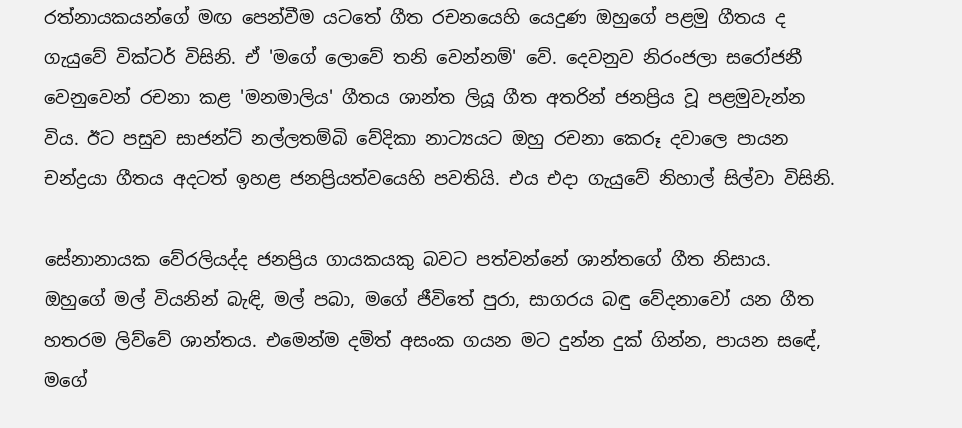රත්නායකයන්ගේ මඟ පෙන්වීම යටතේ ගීත රචනයෙහි යෙදුණ ඔහුගේ පළමු ගීතය ද ගැයුවේ වික්ටර් විසිනි. ඒ 'මගේ ලොවේ තනි වෙන්නම්' වේ. දෙවනුව නිරංජලා සරෝජනී වෙනුවෙන් රචනා කළ 'මනමාලිය' ගීතය ශාන්ත ලියූ ගීත අතරින් ජනප්‍රිය වූ පළමුවැන්න විය. ඊට පසුව සාජන්ට් නල්ලතම්බි වේදිකා නාට්‍යයට ඔහු රචනා කෙරූ දවාලෙ පායන චන්ද්‍රයා ගීතය අදටත් ඉහළ ජනප්‍රියත්වයෙහි පවතියි. එය එදා ගැයුවේ නිහාල් සිල්වා විසිනි.

සේනානායක වේරලියද්ද ජනප්‍රිය ගායකයකු බවට පත්වන්නේ ශාන්තගේ ගීත නිසාය. ඔහුගේ මල් වියනින් බැඳි, මල් පබා, මගේ ජීවිතේ පුරා, සාගරය බඳු වේදනාවෝ යන ගීත හතරම ලිව්වේ ශාන්තය. එමෙන්ම දමිත් අසංක ගයන මට දුන්න දුක් ගින්න, පායන සඳේ, මගේ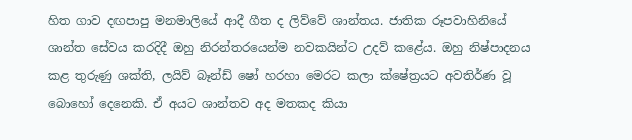හිත ගාව දඟපාපු මනමාලියේ ආදී ගීත ද ලිව්වේ ශාන්තය. ජාතික රූපවාහිනියේ ශාන්ත සේවය කරදිදී ඔහු නිරන්තරයෙන්ම නවකයින්ට උදව් කළේය. ඔහු නිෂ්පාදනය කළ තුරුණු ශක්ති, ලයිව් බෑන්ඩ් ෂෝ හරහා මෙරට කලා ක්ෂේත්‍රයට අවතිර්ණ වූ බොහෝ දෙනෙකි. ඒ අයට ශාන්තව අද මතකද කියා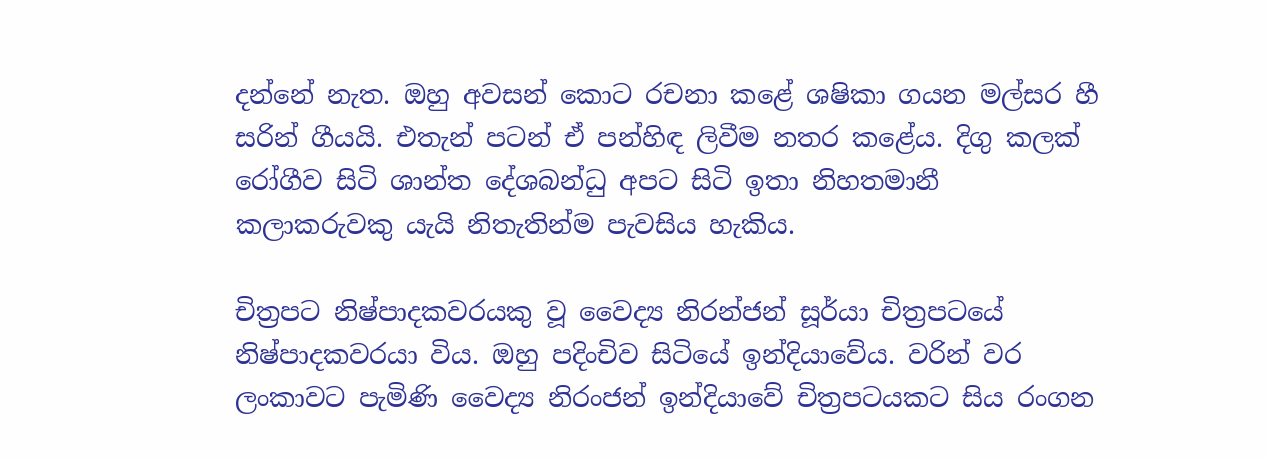දන්නේ නැත. ඔහු අවසන් කොට රචනා කළේ ශෂිකා ගයන මල්සර හී සරින් ගීයයි. එතැන් පටන් ඒ පන්හිඳ ලිවීම නතර කළේය. දිගු කලක් රෝගීව සිටි ශාන්ත දේශබන්ධු අපට සිටි ඉතා නිහතමානී කලාකරුවකු යැයි නිතැතින්ම පැවසිය හැකිය.

චිත්‍රපට නිෂ්පාදකවරයකු වූ වෛද්‍ය නිරන්ජන් සූර්යා චිත්‍රපටයේ නිෂ්පාදකවරයා විය. ඔහු පදිංචිව සිටියේ ඉන්දියාවේය. වරින් වර ලංකාවට පැමිණි වෛද්‍ය නිරංජන් ඉන්දියාවේ චිත්‍රපටයකට සිය රංගන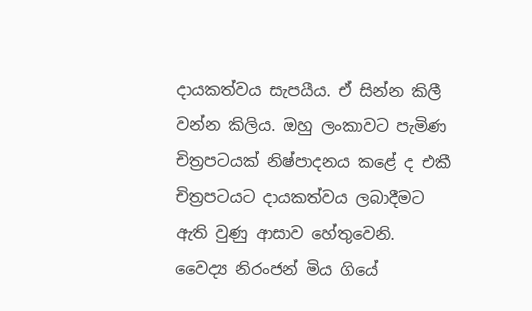දායකත්වය සැපයීය. ඒ සින්න කිලී වන්න කිලිය. ඔහු ලංකාවට පැමිණ චිත්‍රපටයක් නිෂ්පාදනය කළේ ද එකී චිත්‍රපටයට දායකත්වය ලබාදීමට ඇති වුණු ආසාව හේතුවෙනි. වෛද්‍ය නිරංජන් මිය ගියේ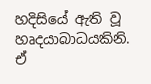හදිසියේ ඇති වූ හෘදයාබාධයකිනි. ඒ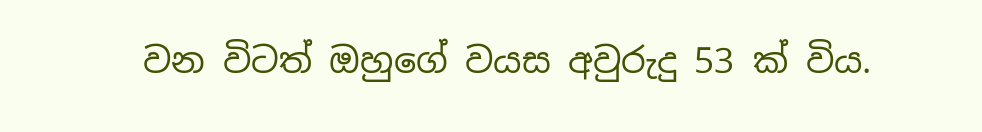වන විටත් ඔහුගේ වයස අවුරුදු 53 ක් විය.